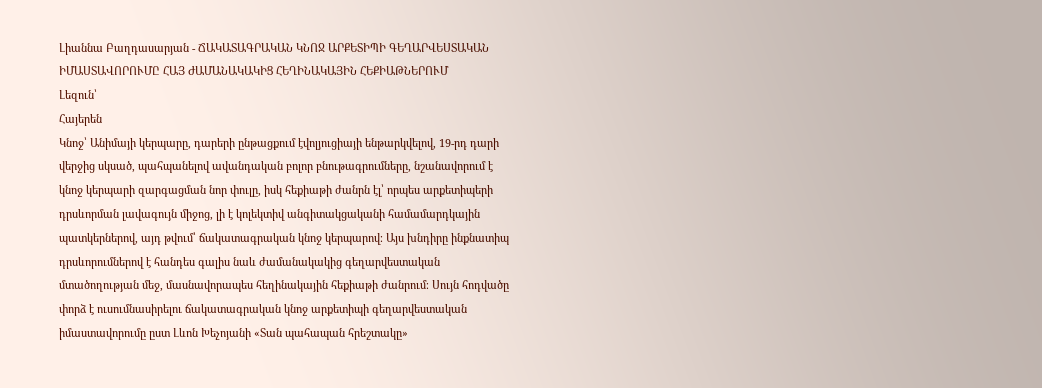Լիաննա Բաղդասարյան - ՃԱԿԱՏԱԳՐԱԿԱՆ ԿՆՈՋ ԱՐՔԵՏԻՊԻ ԳԵՂԱՐՎԵՍՏԱԿԱՆ ԻՄԱՍՏԱՎՈՐՈՒՄԸ ՀԱՅ ԺԱՄԱՆԱԿԱԿԻՑ ՀԵՂԻՆԱԿԱՅԻՆ ՀԵՔԻԱԹՆԵՐՈՒՄ
Լեզուն՝
Հայերեն
Կնոջ՝ Անիմայի կերպարը, դարերի ընթացքում էվոլյուցիայի ենթարկվելով, 19-րդ դարի վերջից սկսած, պահպանելով ավանդական բոլոր բնութագրումները, նշանավորում է կնոջ կերպարի զարգացման նոր փուլը, իսկ հեքիաթի ժանրն էլ՝ որպես արքետիպերի դրսևորման լավագույն միջոց, լի է կոլեկտիվ անգիտակցականի համամարդկային պատկերներով, այդ թվում՝ ճակատագրական կնոջ կերպարով։ Այս խնդիրը ինքնատիպ դրսևորումներով է հանդես գալիս նաև ժամանակակից գեղարվեստական մտածողության մեջ, մասնավորապես հեղինակային հեքիաթի ժանրում։ Սույն հոդվածը փորձ է ուսումնասիրելու ճակատագրական կնոջ արքետիպի գեղարվեստական իմաստավորումը ըստ Լևոն Խեչոյանի «Տան պահապան հրեշտակը»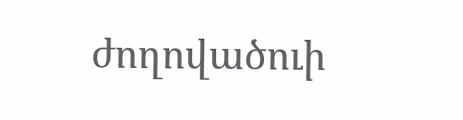ժողովածուի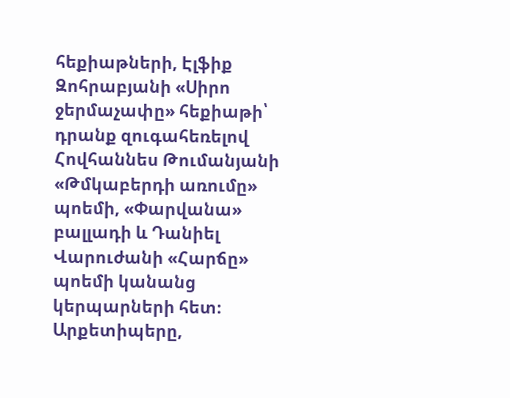հեքիաթների, Էլֆիք Զոհրաբյանի «Սիրո ջերմաչափը» հեքիաթի՝ դրանք զուգահեռելով Հովհաննես Թումանյանի «Թմկաբերդի առումը» պոեմի, «Փարվանա» բալլադի և Դանիել Վարուժանի «Հարճը» պոեմի կանանց կերպարների հետ։ Արքետիպերը,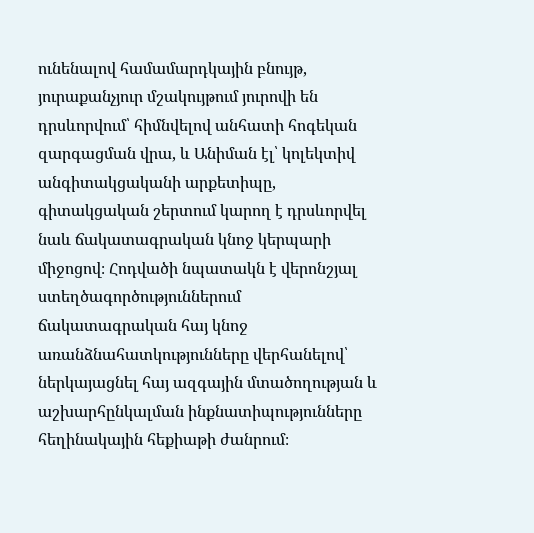ունենալով համամարդկային բնույթ, յուրաքանչյուր մշակույթում յուրովի են դրսևորվում՝ հիմնվելով անհատի հոգեկան զարգացման վրա, և Անիման էլ՝ կոլեկտիվ անգիտակցականի արքետիպը, գիտակցական շերտում կարող է դրսևորվել նաև ճակատագրական կնոջ կերպարի միջոցով։ Հոդվածի նպատակն է վերոնշյալ ստեղծագործություններում ճակատագրական հայ կնոջ առանձնահատկությունները վերհանելով՝ ներկայացնել հայ ազգային մտածողության և աշխարհընկալման ինքնատիպությունները հեղինակային հեքիաթի ժանրում։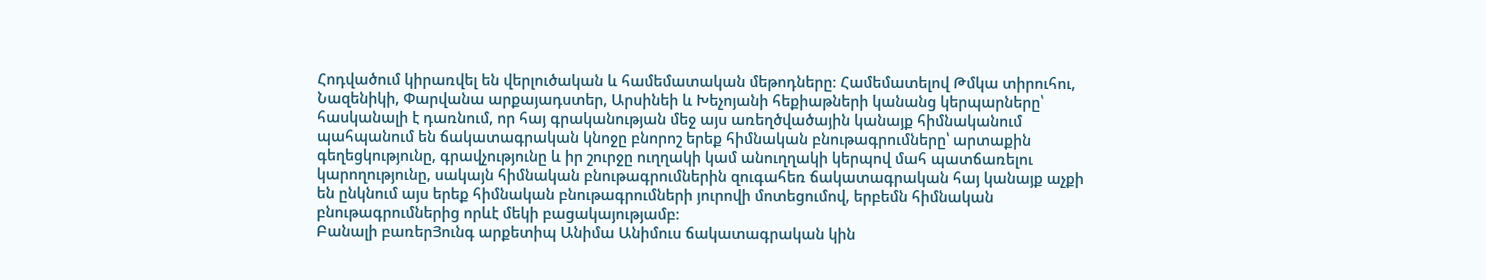Հոդվածում կիրառվել են վերլուծական և համեմատական մեթոդները։ Համեմատելով Թմկա տիրուհու, Նազենիկի, Փարվանա արքայադստեր, Արսինեի և Խեչոյանի հեքիաթների կանանց կերպարները՝ հասկանալի է դառնում, որ հայ գրականության մեջ այս առեղծվածային կանայք հիմնականում պահպանում են ճակատագրական կնոջը բնորոշ երեք հիմնական բնութագրումները՝ արտաքին գեղեցկությունը, գրավչությունը և իր շուրջը ուղղակի կամ անուղղակի կերպով մահ պատճառելու կարողությունը, սակայն հիմնական բնութագրումներին զուգահեռ ճակատագրական հայ կանայք աչքի են ընկնում այս երեք հիմնական բնութագրումների յուրովի մոտեցումով, երբեմն հիմնական բնութագրումներից որևէ մեկի բացակայությամբ։
Բանալի բառերՅունգ արքետիպ Անիմա Անիմուս ճակատագրական կին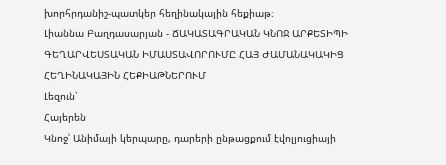խորհրդանիշ-պատկեր հեղինակային հեքիաթ։
Լիաննա Բաղդասարյան - ՃԱԿԱՏԱԳՐԱԿԱՆ ԿՆՈՋ ԱՐՔԵՏԻՊԻ ԳԵՂԱՐՎԵՍՏԱԿԱՆ ԻՄԱՍՏԱՎՈՐՈՒՄԸ ՀԱՅ ԺԱՄԱՆԱԿԱԿԻՑ ՀԵՂԻՆԱԿԱՅԻՆ ՀԵՔԻԱԹՆԵՐՈՒՄ
Լեզուն՝
Հայերեն
Կնոջ՝ Անիմայի կերպարը, դարերի ընթացքում էվոլյուցիայի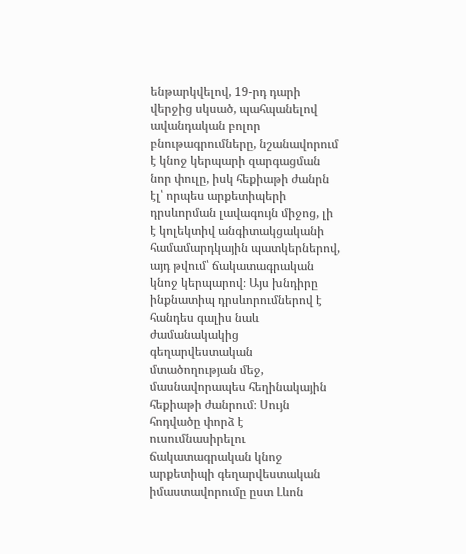ենթարկվելով, 19-րդ դարի վերջից սկսած, պահպանելով ավանդական բոլոր բնութագրումները, նշանավորում է կնոջ կերպարի զարգացման նոր փուլը, իսկ հեքիաթի ժանրն էլ՝ որպես արքետիպերի դրսևորման լավագույն միջոց, լի է կոլեկտիվ անգիտակցականի համամարդկային պատկերներով, այդ թվում՝ ճակատագրական կնոջ կերպարով։ Այս խնդիրը ինքնատիպ դրսևորումներով է հանդես գալիս նաև ժամանակակից գեղարվեստական մտածողության մեջ, մասնավորապես հեղինակային հեքիաթի ժանրում։ Սույն հոդվածը փորձ է ուսումնասիրելու ճակատագրական կնոջ արքետիպի գեղարվեստական իմաստավորումը ըստ Լևոն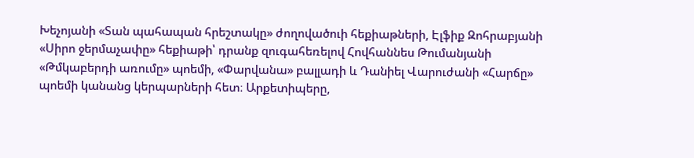Խեչոյանի «Տան պահապան հրեշտակը» ժողովածուի հեքիաթների, Էլֆիք Զոհրաբյանի «Սիրո ջերմաչափը» հեքիաթի՝ դրանք զուգահեռելով Հովհաննես Թումանյանի «Թմկաբերդի առումը» պոեմի, «Փարվանա» բալլադի և Դանիել Վարուժանի «Հարճը» պոեմի կանանց կերպարների հետ։ Արքետիպերը,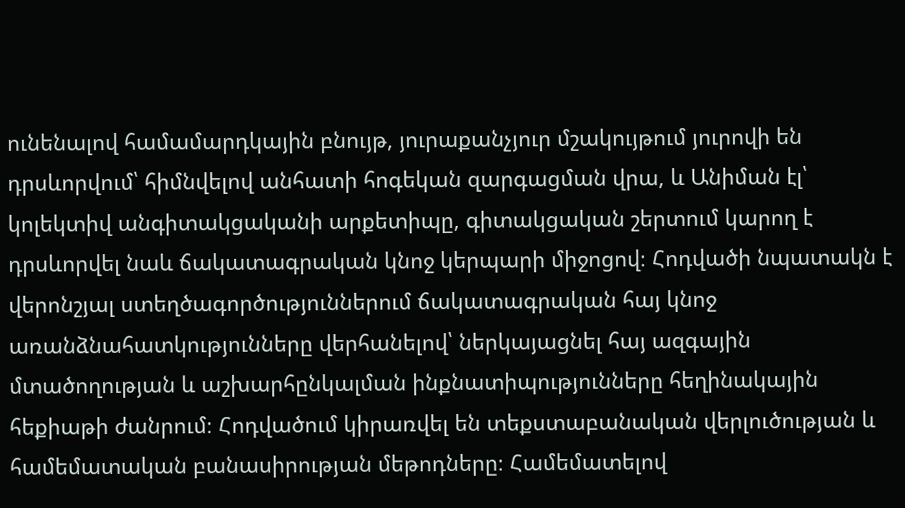ունենալով համամարդկային բնույթ, յուրաքանչյուր մշակույթում յուրովի են դրսևորվում՝ հիմնվելով անհատի հոգեկան զարգացման վրա, և Անիման էլ՝ կոլեկտիվ անգիտակցականի արքետիպը, գիտակցական շերտում կարող է դրսևորվել նաև ճակատագրական կնոջ կերպարի միջոցով։ Հոդվածի նպատակն է վերոնշյալ ստեղծագործություններում ճակատագրական հայ կնոջ առանձնահատկությունները վերհանելով՝ ներկայացնել հայ ազգային մտածողության և աշխարհընկալման ինքնատիպությունները հեղինակային հեքիաթի ժանրում։ Հոդվածում կիրառվել են տեքստաբանական վերլուծության և համեմատական բանասիրության մեթոդները։ Համեմատելով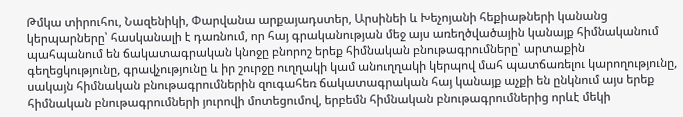Թմկա տիրուհու, Նազենիկի, Փարվանա արքայադստեր, Արսինեի և Խեչոյանի հեքիաթների կանանց կերպարները՝ հասկանալի է դառնում, որ հայ գրականության մեջ այս առեղծվածային կանայք հիմնականում պահպանում են ճակատագրական կնոջը բնորոշ երեք հիմնական բնութագրումները՝ արտաքին գեղեցկությունը, գրավչությունը և իր շուրջը ուղղակի կամ անուղղակի կերպով մահ պատճառելու կարողությունը, սակայն հիմնական բնութագրումներին զուգահեռ ճակատագրական հայ կանայք աչքի են ընկնում այս երեք հիմնական բնութագրումների յուրովի մոտեցումով, երբեմն հիմնական բնութագրումներից որևէ մեկի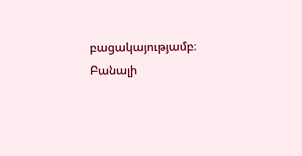բացակայությամբ։
Բանալի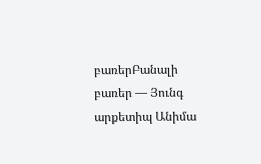բառերԲանալի բառեր — Յունգ արքետիպ Անիմա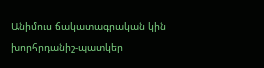Անիմուս ճակատագրական կին խորհրդանիշ-պատկեր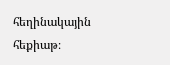հեղինակային հեքիաթ։